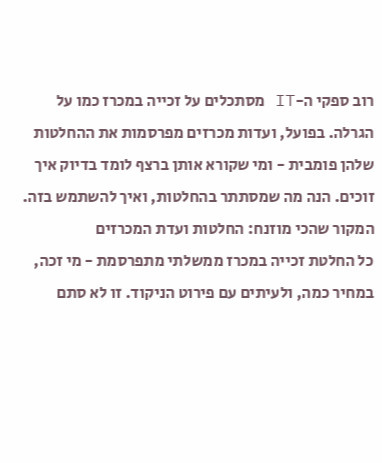רוב ספקי ה-IT מסתכלים על זכייה במכרז כמו על הגרלה. בפועל, ועדות מכרזים מפרסמות את ההחלטות שלהן פומבית - ומי שקורא אותן ברצף לומד בדיוק איך זוכים. הנה מה שמסתתר בהחלטות, ואיך להשתמש בזה.
המקור שהכי מוזנח: החלטות ועדת המכרזים
כל החלטת זכייה במכרז ממשלתי מתפרסמת - מי זכה, במחיר כמה, ולעיתים עם פירוט הניקוד. זו לא סתם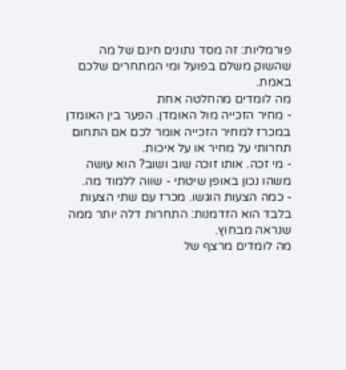פורמליות: זה מסד נתונים חינם של מה שהשוק משלם בפועל ומי המתחרים שלכם באמת.
מה לומדים מהחלטה אחת
- מחיר הזכייה מול האומדן. הפער בין האומדן במכרז למחיר הזכייה אומר לכם אם התחום תחרותי על מחיר או על איכות.
- מי זכה. אותו זוכה שוב ושוב? הוא עושה משהו נכון באופן שיטתי - שווה ללמוד מה.
- כמה הצעות הוגשו. מכרז עם שתי הצעות בלבד הוא הזדמנות: התחרות דלה יותר ממה שנראה מבחוץ.
מה לומדים מרצף של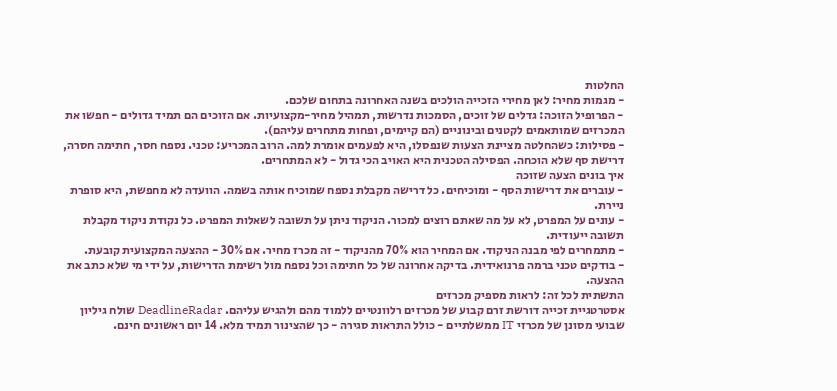החלטות
- מגמות מחיר: לאן מחירי הזכייה הולכים בשנה האחרונה בתחום שלכם.
- הפרופיל הזוכה: גדלים של זוכים, הסמכות נדרשות, תמהיל מחיר-מקצועיות. אם הזוכים הם תמיד גדולים - חפשו את המכרזים שמותאמים לקטנים ובינוניים (הם קיימים, ופחות מתחרים עליהם).
- פסילות: כשהחלטה מציינת הצעות שנפסלו, היא לפעמים אומרת למה. הרוב המכריע: טכני. נספח חסר, חתימה חסרה, דרישת סף שלא הוכחה. הפסילה הטכנית היא האויב הכי גדול - לא המתחרים.
איך בונים הצעה שזוכה
- עוברים את דרישות הסף - ומוכיחים. כל דרישה מקבלת נספח שמוכיח אותה בשמה. הוועדה לא מחפשת, היא סופרת ניירת.
- עונים על המפרט, לא על מה שאתם רוצים למכור. הניקוד ניתן על תשובה לשאלות המפרט. כל נקודת ניקוד מקבלת תשובה ייעודית.
- מתמחרים לפי מבנה הניקוד. אם המחיר הוא 70% מהניקוד - זה מכרז מחיר. אם 30% - ההצעה המקצועית קובעת.
- בודקים טכני ברמה פרנואידית. בדיקה אחרונה של כל חתימה וכל נספח מול רשימת הדרישות, על ידי מי שלא כתב את ההצעה.
התשתית לכל זה: לראות מספיק מכרזים
אסטרטגיית זכייה דורשת זרם קבוע של מכרזים רלוונטיים ללמוד מהם ולהגיש עליהם. DeadlineRadar שולח גיליון שבועי מסונן של מכרזי IT ממשלתיים - כולל התראות סגירה - כך שהצינור תמיד מלא. 14 יום ראשונים חינם.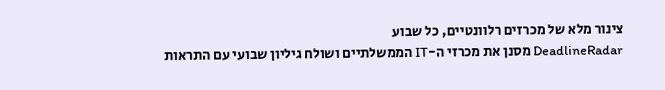צינור מלא של מכרזים רלוונטיים, כל שבוע
DeadlineRadar מסנן את מכרזי ה-IT הממשלתיים ושולח גיליון שבועי עם התראות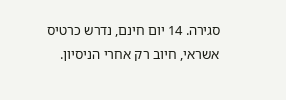סגירה. 14 יום חינם, נדרש כרטיס אשראי, חיוב רק אחרי הניסיון.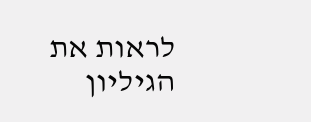לראות את הגיליון